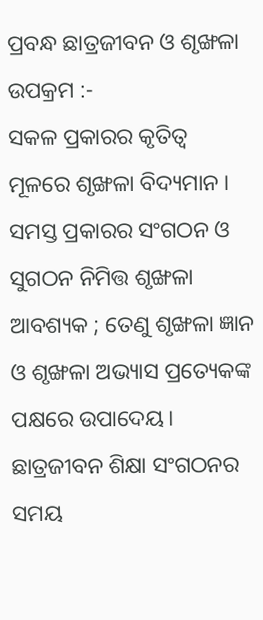ପ୍ରବନ୍ଧ ଛାତ୍ରଜୀବନ ଓ ଶୃଙ୍ଖଳା
ଉପକ୍ରମ :-
ସକଳ ପ୍ରକାରର କୃତିତ୍ଵ ମୂଳରେ ଶୃଙ୍ଖଳା ବିଦ୍ୟମାନ । ସମସ୍ତ ପ୍ରକାରର ସଂଗଠନ ଓ ସୁଗଠନ ନିମିତ୍ତ ଶୃଙ୍ଖଳା ଆବଶ୍ୟକ ; ତେଣୁ ଶୃଙ୍ଖଳା ଜ୍ଞାନ ଓ ଶୃଙ୍ଖଳା ଅଭ୍ୟାସ ପ୍ରତ୍ୟେକଙ୍କ ପକ୍ଷରେ ଉପାଦେୟ। ଛାତ୍ରଜୀବନ ଶିକ୍ଷା ସଂଗଠନର ସମୟ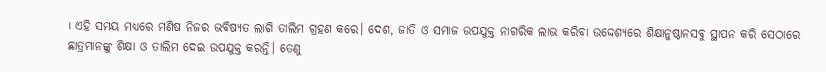। ଏହି ସମୟ ମଧ୍ୟରେ ମଣିଷ ନିଜର ଭବିଷ୍ୟତ ଲାଗି ତାଲିମ ଗ୍ରହଣ କରେ। ଦେଶ, ଜାତି ଓ ସମାଜ ଉପଯୁକ୍ତ ନାଗରିକ ଲାଭ କରିବା ଉଦ୍ଦେଶ୍ୟରେ ଶିକ୍ଷାନୁଷ୍ଠାନସବୁ ସ୍ଥାପନ କରି ସେଠାରେ ଛାତ୍ରମାନଙ୍କୁ ଶିକ୍ଷା ଓ ତାଲିମ ଦେଇ ଉପଯୁକ୍ତ କରନ୍ତି। ତେଣୁ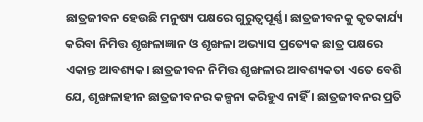ଛାତ୍ରଜୀବନ ହେଉଛି ମନୁଷ୍ୟ ପକ୍ଷରେ ଗୁରୁତ୍ଵପୂର୍ଣ୍ଣ। ଛାତ୍ରଜୀବନକୁ କୃତକାର୍ଯ୍ୟ କରିବା ନିମିତ୍ତ ଶୃଙ୍ଖଳାଜ୍ଞାନ ଓ ଶୃଙ୍ଖଳା ଅଭ୍ୟାସ ପ୍ରତ୍ୟେକ ଛାତ୍ର ପକ୍ଷରେ ଏକାନ୍ତ ଆବଶ୍ୟକ। ଛାତ୍ରଜୀବନ ନିମିତ୍ତ ଶୃଙ୍ଖଳାର ଆବଶ୍ୟକତା ଏତେ ବେଶି ଯେ, ଶୃଙ୍ଖଳାହୀନ ଛାତ୍ରଜୀବନର କଳ୍ପନା କରିହୁଏ ନାହିଁ । ଛାତ୍ରଜୀବନର ପ୍ରତି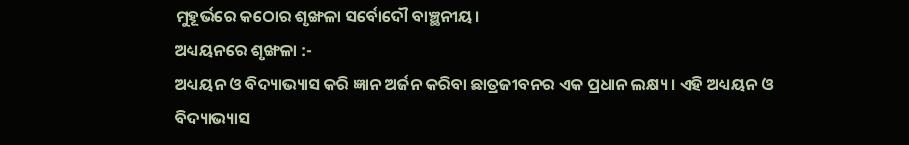ମୁହୂର୍ଭରେ କଠୋର ଶୃଙ୍ଖଳା ସର୍ବୋଦୌ ବାଞ୍ଛନୀୟ।
ଅଧ୍ୟୟନରେ ଶୃଙ୍ଖଳା :-
ଅଧ୍ୟୟନ ଓ ବିଦ୍ୟାଭ୍ୟାସ କରି ଜ୍ଞାନ ଅର୍ଜନ କରିବା ଛାତ୍ରଜୀବନର ଏକ ପ୍ରଧାନ ଲକ୍ଷ୍ୟ। ଏହି ଅଧ୍ୟୟନ ଓ ବିଦ୍ୟାଭ୍ୟାସ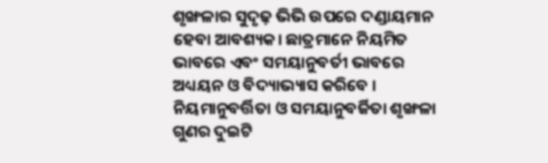ଶୃଙ୍ଖଳାର ସୁଦୃଢ଼ ଭିଭି ଉପରେ ଦଣ୍ଡାୟମାନ ହେବା ଆବଶ୍ୟକ। ଛାତ୍ରମାନେ ନିୟମିତ ଭାବରେ ଏବଂ ସମୟାନୁବର୍ତୀ ଭାବରେ ଅଧ୍ୟୟନ ଓ ବିଦ୍ୟାଭ୍ୟାସ କରିବେ । ନିୟମାନୁବର୍ତ୍ତିତା ଓ ସମୟାନୁବର୍ଜିତା ଶୃଙ୍ଖଳା ଗୁଣର ଦୁଇଟି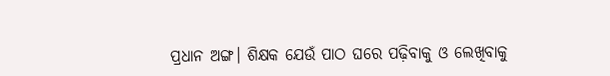ପ୍ରଧାନ ଅଙ୍ଗ। ଶିକ୍ଷକ ଯେଉଁ ପାଠ ଘରେ ପଢ଼ିବାକୁ ଓ ଲେଖିବାକୁ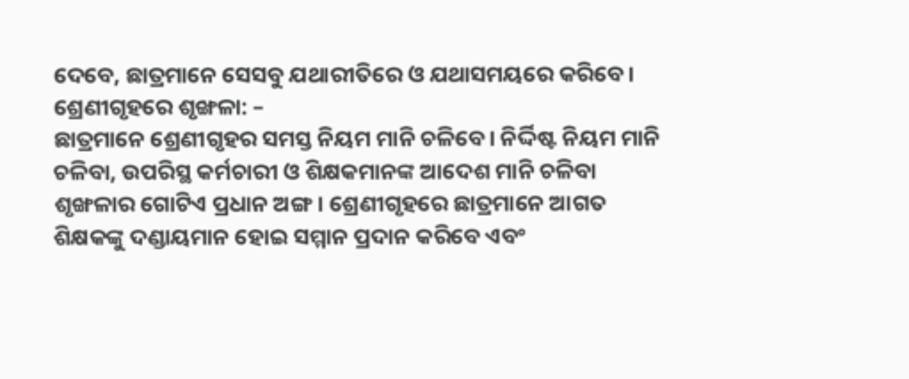ଦେବେ, ଛାତ୍ରମାନେ ସେସବୁ ଯଥାରୀତିରେ ଓ ଯଥାସମୟରେ କରିବେ।
ଶ୍ରେଣୀଗୃହରେ ଶୃଙ୍ଖଳା: –
ଛାତ୍ରମାନେ ଶ୍ରେଣୀଗୃହର ସମସ୍ତ ନିୟମ ମାନି ଚଳିବେ। ନିର୍ଦ୍ଦିଷ୍ଟ ନିୟମ ମାନି ଚଳିବା, ଉପରିସ୍ଥ କର୍ମଚାରୀ ଓ ଶିକ୍ଷକମାନଙ୍କ ଆଦେଶ ମାନି ଚଳିବା ଶୃଙ୍ଖଳାର ଗୋଟିଏ ପ୍ରଧାନ ଅଙ୍ଗ। ଶ୍ରେଣୀଗୃହରେ ଛାତ୍ରମାନେ ଆଗତ ଶିକ୍ଷକଙ୍କୁ ଦଣ୍ଡାୟମାନ ହୋଇ ସମ୍ମାନ ପ୍ରଦାନ କରିବେ ଏବଂ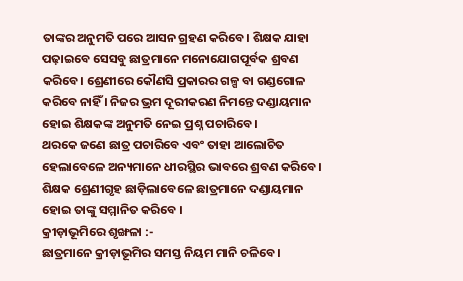ତାଙ୍କର ଅନୁମତି ପରେ ଆସନ ଗ୍ରହଣ କରିବେ। ଶିକ୍ଷକ ଯାହା ପଢ଼ାଇବେ ସେସବୁ ଛାତ୍ରମାନେ ମନୋଯୋଗପୂର୍ବକ ଶ୍ରବଣ କରିବେ। ଶ୍ରେଣୀରେ କୌଣସି ପ୍ରକାରର ଗଳ୍ପ ବା ଗଣ୍ଡଗୋଳ କରିବେ ନାହିଁ । ନିଜର ଭ୍ରମ ଦୂରୀକରଣ ନିମନ୍ତେ ଦଣ୍ଡାୟମାନ ହୋଇ ଶିକ୍ଷକଙ୍କ ଅନୁମତି ନେଇ ପ୍ରଶ୍ନ ପଚାରିବେ।
ଥରକେ ଜଣେ ଛାତ୍ର ପଚାରିବେ ଏବଂ ତାହା ଆଲୋଚିତ ହେଲାବେଳେ ଅନ୍ୟମାନେ ଧୀରସ୍ଥିର ଭାବରେ ଶ୍ରବଣ କରିବେ। ଶିକ୍ଷକ ଶ୍ରେଣୀଗୃହ ଛାଡ଼ିଲାବେଳେ ଛାତ୍ରମାନେ ଦଣ୍ଡାୟମାନ ହୋଇ ତାଙ୍କୁ ସମ୍ମାନିତ କରିବେ ।
କ୍ରୀଡ଼ାଭୂମିରେ ଶୃଙ୍ଖଳା :-
ଛାତ୍ରମାନେ କ୍ରୀଡ଼ାଭୂମିର ସମସ୍ତ ନିୟମ ମାନି ଚଳିବେ।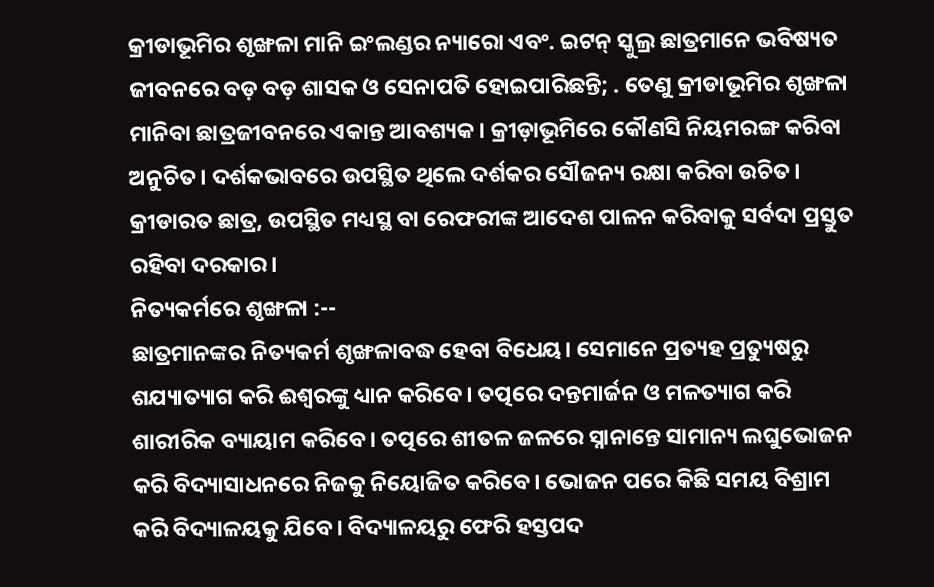କ୍ରୀଡାଭୂମିର ଶୃଙ୍ଖଳା ମାନି ଇଂଲଣ୍ଡର ନ୍ୟାରୋ ଏବଂ. ଇଟନ୍ ସ୍କୁଲ୍ର ଛାତ୍ରମାନେ ଭବିଷ୍ୟତ ଜୀବନରେ ବଡ଼ ବଡ଼ ଶାସକ ଓ ସେନାପତି ହୋଇପାରିଛନ୍ତି; . ତେଣୁ କ୍ରୀଡାଭୂମିର ଶୃଙ୍ଖଳା ମାନିବା ଛାତ୍ରଜୀବନରେ ଏକାନ୍ତ ଆବଶ୍ୟକ। କ୍ରୀଡ଼ାଭୂମିରେ କୌଣସି ନିୟମରଙ୍ଗ କରିବା ଅନୁଚିତ। ଦର୍ଶକଭାବରେ ଉପସ୍ଥିତ ଥିଲେ ଦର୍ଶକର ସୌଜନ୍ୟ ରକ୍ଷା କରିବା ଉଚିତ। କ୍ରୀଡାରତ ଛାତ୍ର, ଉପସ୍ଥିତ ମଧ୍ୟସ୍ଥ ବା ରେଫରୀଙ୍କ ଆଦେଶ ପାଳନ କରିବାକୁ ସର୍ବଦା ପ୍ରସ୍ତୁତ ରହିବା ଦରକାର।
ନିତ୍ୟକର୍ମରେ ଶୃଙ୍ଖଳା :--
ଛାତ୍ରମାନଙ୍କର ନିତ୍ୟକର୍ମ ଶୃଙ୍ଖଳାବଦ୍ଧ ହେବା ବିଧେୟ। ସେମାନେ ପ୍ରତ୍ୟହ ପ୍ରତ୍ୟୁଷରୁ ଶଯ୍ୟାତ୍ୟାଗ କରି ଈଶ୍ବରଙ୍କୁ ଧ୍ୟାନ କରିବେ। ତତ୍ପରେ ଦନ୍ତମାର୍ଜନ ଓ ମଳତ୍ୟାଗ କରି ଶାରୀରିକ ବ୍ୟାୟାମ କରିବେ। ତତ୍ପରେ ଶୀତଳ ଜଳରେ ସ୍ନାନାନ୍ତେ ସାମାନ୍ୟ ଲଘୁଭୋଜନ କରି ବିଦ୍ୟାସାଧନରେ ନିଜକୁ ନିୟୋଜିତ କରିବେ। ଭୋଜନ ପରେ କିଛି ସମୟ ବିଶ୍ରାମ କରି ବିଦ୍ୟାଳୟକୁ ଯିବେ। ବିଦ୍ୟାଳୟରୁ ଫେରି ହସ୍ତପଦ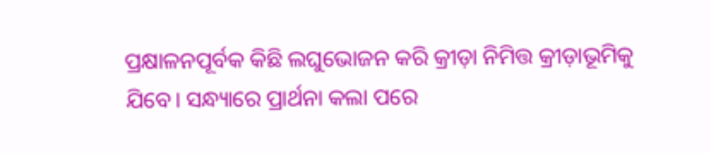ପ୍ରକ୍ଷାଳନପୂର୍ବକ କିଛି ଲଘୁଭୋଜନ କରି କ୍ରୀଡ଼ା ନିମିତ୍ତ କ୍ରୀଡ଼ାଭୂମିକୁ ଯିବେ। ସନ୍ଧ୍ୟାରେ ପ୍ରାର୍ଥନା କଲା ପରେ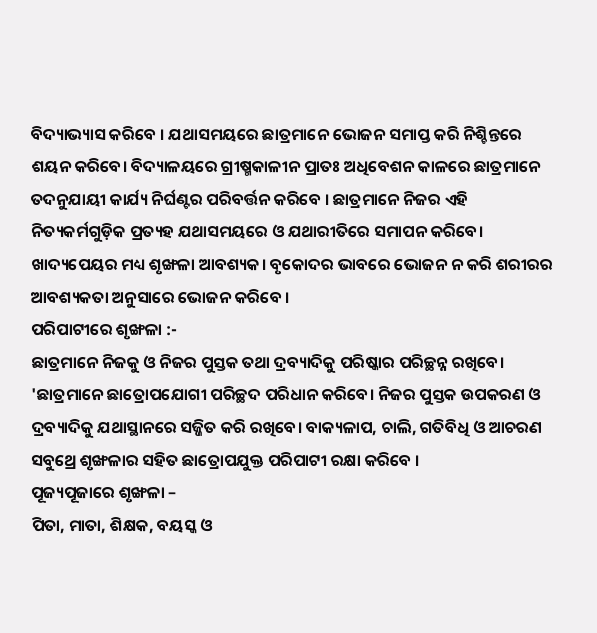ବିଦ୍ୟାଭ୍ୟାସ କରିବେ । ଯଥାସମୟରେ ଛାତ୍ରମାନେ ଭୋଜନ ସମାପ୍ତ କରି ନିଶ୍ଚିନ୍ତରେ ଶୟନ କରିବେ। ବିଦ୍ୟାଳୟରେ ଗ୍ରୀଷ୍ମକାଳୀନ ପ୍ରାତଃ ଅଧିବେଶନ କାଳରେ ଛାତ୍ରମାନେ ତଦନୁଯାୟୀ କାର୍ଯ୍ୟ ନିର୍ଘଣ୍ଟର ପରିବର୍ତ୍ତନ କରିବେ । ଛାତ୍ରମାନେ ନିଜର ଏହି ନିତ୍ୟକର୍ମଗୁଡ଼ିକ ପ୍ରତ୍ୟହ ଯଥାସମୟରେ ଓ ଯଥାରୀତିରେ ସମାପନ କରିବେ। ଖାଦ୍ୟପେୟର ମଧ୍ୟ ଶୃଙ୍ଖଳା ଆବଶ୍ୟକ। ବୃକୋଦର ଭାବରେ ଭୋଜନ ନ କରି ଶରୀରର ଆବଶ୍ୟକତା ଅନୁସାରେ ଭୋଜନ କରିବେ ।
ପରିପାଟୀରେ ଶୃଙ୍ଖଳା :-
ଛାତ୍ରମାନେ ନିଜକୁ ଓ ନିଜର ପୁସ୍ତକ ତଥା ଦ୍ରବ୍ୟାଦିକୁ ପରିଷ୍କାର ପରିଚ୍ଛନ୍ନ ରଖିବେ। 'ଛାତ୍ରମାନେ ଛାତ୍ରୋପଯୋଗୀ ପରିଚ୍ଛଦ ପରିଧାନ କରିବେ। ନିଜର ପୁସ୍ତକ ଉପକରଣ ଓ ଦ୍ରବ୍ୟାଦିକୁ ଯଥାସ୍ଥାନରେ ସଜ୍ଜିତ କରି ରଖିବେ। ବାକ୍ୟଳାପ, ଚାଲି, ଗତିବିଧି ଓ ଆଚରଣ ସବୁଥ୍ରେ ଶୃଙ୍ଖଳାର ସହିତ ଛାତ୍ରୋପଯୁକ୍ତ ପରିପାଟୀ ରକ୍ଷା କରିବେ ।
ପୂଜ୍ୟପୂଜାରେ ଶୃଙ୍ଖଳା –
ପିତା, ମାତା, ଶିକ୍ଷକ, ବୟସ୍କ ଓ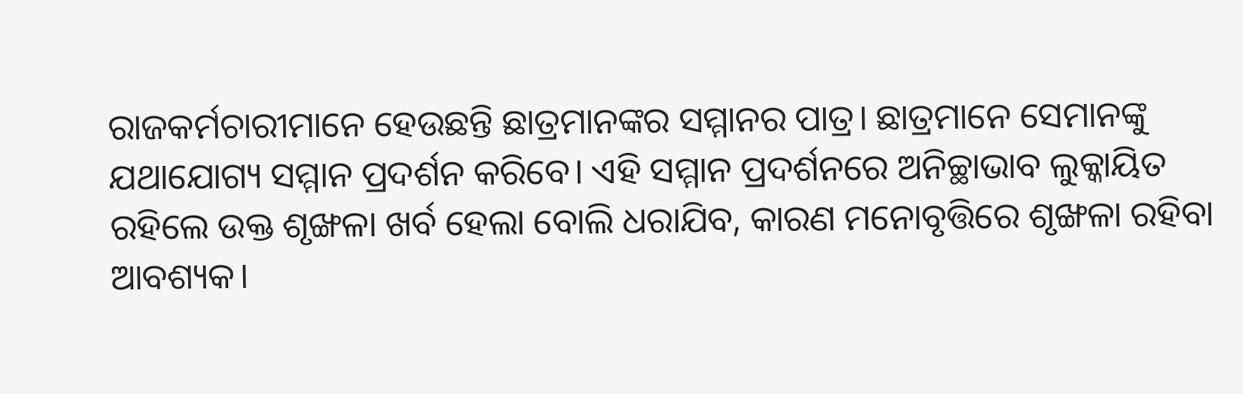ରାଜକର୍ମଚାରୀମାନେ ହେଉଛନ୍ତି ଛାତ୍ରମାନଙ୍କର ସମ୍ମାନର ପାତ୍ର। ଛାତ୍ରମାନେ ସେମାନଙ୍କୁ ଯଥାଯୋଗ୍ୟ ସମ୍ମାନ ପ୍ରଦର୍ଶନ କରିବେ। ଏହି ସମ୍ମାନ ପ୍ରଦର୍ଶନରେ ଅନିଚ୍ଛାଭାବ ଲୁକ୍କାୟିତ ରହିଲେ ଉକ୍ତ ଶୃଙ୍ଖଳା ଖର୍ବ ହେଲା ବୋଲି ଧରାଯିବ, କାରଣ ମନୋବୃତ୍ତିରେ ଶୃଙ୍ଖଳା ରହିବା ଆବଶ୍ୟକ।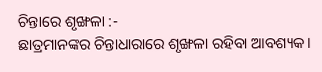ଚିନ୍ତାରେ ଶୃଙ୍ଖଳା :-
ଛାତ୍ରମାନଙ୍କର ଚିନ୍ତାଧାରାରେ ଶୃଙ୍ଖଳା ରହିବା ଆବଶ୍ୟକ।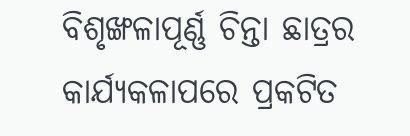ବିଶୃଙ୍ଖଳାପୂର୍ଣ୍ଣ ଚିନ୍ତା ଛାତ୍ରର କାର୍ଯ୍ୟକଳାପରେ ପ୍ରକଟିତ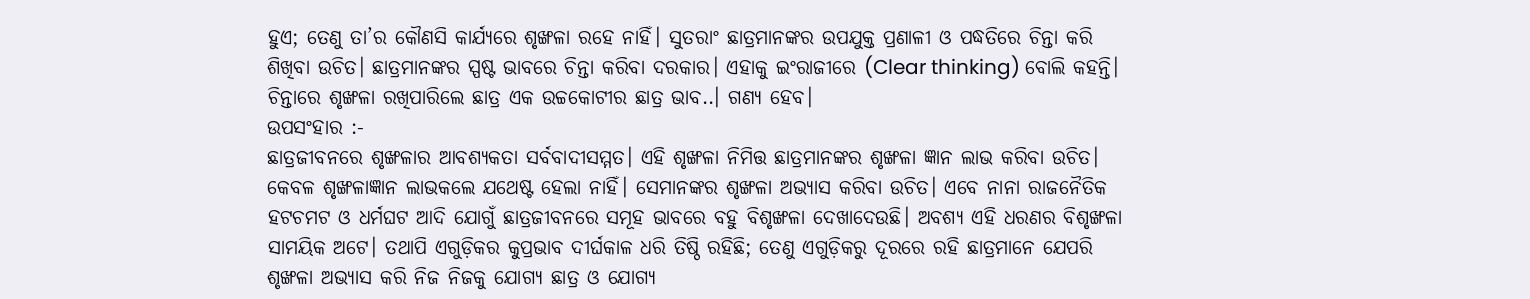ହୁଏ; ତେଣୁ ତା’ର କୌଣସି କାର୍ଯ୍ୟରେ ଶୃଙ୍ଖଳା ରହେ ନାହିଁ। ସୁତରାଂ ଛାତ୍ରମାନଙ୍କର ଉପଯୁକ୍ତ ପ୍ରଣାଳୀ ଓ ପଦ୍ଧତିରେ ଚିନ୍ତା କରି ଶିଖିବା ଉଚିତ। ଛାତ୍ରମାନଙ୍କର ସ୍ପଷ୍ଟ ଭାବରେ ଚିନ୍ତା କରିବା ଦରକାର। ଏହାକୁ ଇଂରାଜୀରେ (Clear thinking) ବୋଲି କହନ୍ତି। ଚିନ୍ତାରେ ଶୃଙ୍ଖଳା ରଖିପାରିଲେ ଛାତ୍ର ଏକ ଉଚ୍ଚକୋଟୀର ଛାତ୍ର ଭାବ..। ଗଣ୍ୟ ହେବ।
ଉପସଂହାର :-
ଛାତ୍ରଜୀବନରେ ଶୃଙ୍ଖଳାର ଆବଶ୍ୟକତା ସର୍ବବାଦୀସମ୍ମତ। ଏହି ଶୃଙ୍ଖଳା ନିମିତ୍ତ ଛାତ୍ରମାନଙ୍କର ଶୃଙ୍ଖଳା ଜ୍ଞାନ ଲାଭ କରିବା ଉଚିତ। କେବଳ ଶୃଙ୍ଖଳାଜ୍ଞାନ ଲାଭକଲେ ଯଥେଷ୍ଟ ହେଲା ନାହିଁ। ସେମାନଙ୍କର ଶୃଙ୍ଖଳା ଅଭ୍ୟାସ କରିବା ଉଚିତ। ଏବେ ନାନା ରାଜନୈତିକ ହଟଚମଟ ଓ ଧର୍ମଘଟ ଆଦି ଯୋଗୁଁ ଛାତ୍ରଜୀବନରେ ସମୂହ ଭାବରେ ବହୁ ବିଶୃଙ୍ଖଳା ଦେଖାଦେଉଛି। ଅବଶ୍ୟ ଏହି ଧରଣର ବିଶୃଙ୍ଖଳା ସାମୟିକ ଅଟେ। ତଥାପି ଏଗୁଡ଼ିକର କୁପ୍ରଭାବ ଦୀର୍ଘକାଳ ଧରି ତିଷ୍ଠି ରହିଛି; ତେଣୁ ଏଗୁଡ଼ିକରୁ ଦୂରରେ ରହି ଛାତ୍ରମାନେ ଯେପରି ଶୃଙ୍ଖଳା ଅଭ୍ୟାସ କରି ନିଜ ନିଜକୁ ଯୋଗ୍ୟ ଛାତ୍ର ଓ ଯୋଗ୍ୟ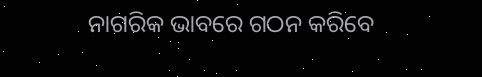ନାଗରିକ ଭାବରେ ଗଠନ କରିବେ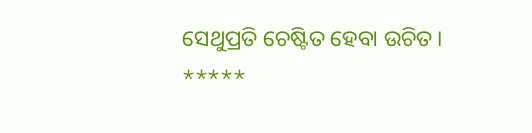ସେଥୁପ୍ରତି ଚେଷ୍ଟିତ ହେବା ଉଚିତ।
*****